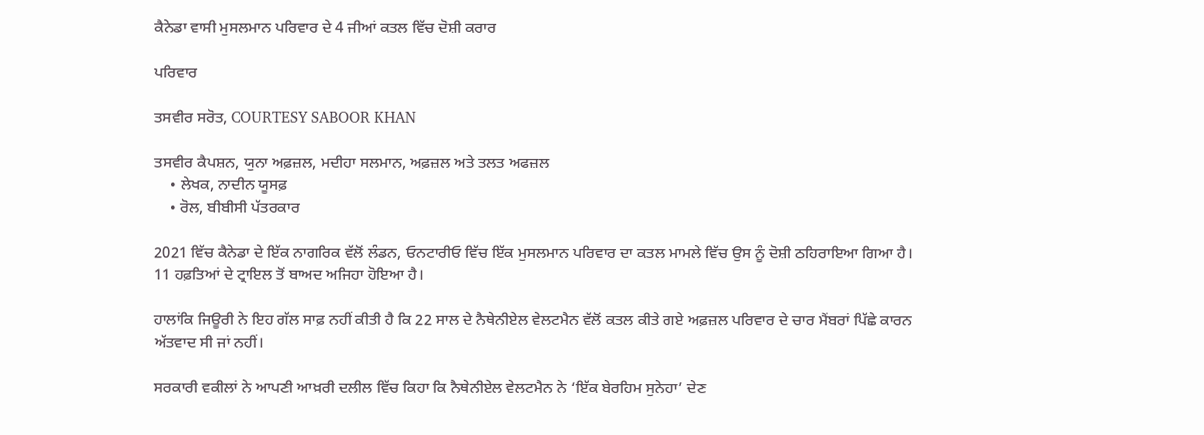ਕੈਨੇਡਾ ਵਾਸੀ ਮੁਸਲਮਾਨ ਪਰਿਵਾਰ ਦੇ 4 ਜੀਆਂ ਕਤਲ ਵਿੱਚ ਦੋਸ਼ੀ ਕਰਾਰ

ਪਰਿਵਾਰ

ਤਸਵੀਰ ਸਰੋਤ, COURTESY SABOOR KHAN

ਤਸਵੀਰ ਕੈਪਸ਼ਨ, ਯੁਨਾ ਅਫ਼ਜ਼ਲ, ਮਦੀਹਾ ਸਲਮਾਨ, ਅਫ਼ਜ਼ਲ ਅਤੇ ਤਲਤ ਅਫਜ਼ਲ
    • ਲੇਖਕ, ਨਾਦੀਨ ਯੂਸਫ਼
    • ਰੋਲ, ਬੀਬੀਸੀ ਪੱਤਰਕਾਰ

2021 ਵਿੱਚ ਕੈਨੇਡਾ ਦੇ ਇੱਕ ਨਾਗਰਿਕ ਵੱਲੋਂ ਲੰਡਨ, ਓਨਟਾਰੀਓ ਵਿੱਚ ਇੱਕ ਮੁਸਲਮਾਨ ਪਰਿਵਾਰ ਦਾ ਕਤਲ ਮਾਮਲੇ ਵਿੱਚ ਉਸ ਨੂੰ ਦੋਸ਼ੀ ਠਹਿਰਾਇਆ ਗਿਆ ਹੈ। 11 ਹਫ਼ਤਿਆਂ ਦੇ ਟ੍ਰਾਇਲ ਤੋਂ ਬਾਅਦ ਅਜਿਹਾ ਹੋਇਆ ਹੈ।

ਹਾਲਾਂਕਿ ਜਿਊਰੀ ਨੇ ਇਹ ਗੱਲ ਸਾਫ਼ ਨਹੀਂ ਕੀਤੀ ਹੈ ਕਿ 22 ਸਾਲ ਦੇ ਨੈਥੇਨੀਏਲ ਵੇਲਟਮੈਨ ਵੱਲੋਂ ਕਤਲ ਕੀਤੇ ਗਏ ਅਫ਼ਜ਼ਲ ਪਰਿਵਾਰ ਦੇ ਚਾਰ ਮੈਂਬਰਾਂ ਪਿੱਛੇ ਕਾਰਨ ਅੱਤਵਾਦ ਸੀ ਜਾਂ ਨਹੀਂ।

ਸਰਕਾਰੀ ਵਕੀਲਾਂ ਨੇ ਆਪਣੀ ਆਖ਼ਰੀ ਦਲੀਲ ਵਿੱਚ ਕਿਹਾ ਕਿ ਨੈਥੇਨੀਏਲ ਵੇਲਟਮੈਨ ਨੇ ‘ਇੱਕ ਬੇਰਹਿਮ ਸੁਨੇਹਾ’ ਦੇਣ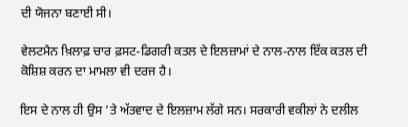ਦੀ ਯੋਜਨਾ ਬਣਾਈ ਸੀ।

ਵੇਲਟਮੈਨ ਖ਼ਿਲਾਫ਼ ਚਾਰ ਫ਼ਸਟ-ਡਿਗਰੀ ਕਤਲ ਦੇ ਇਲਜ਼ਾਮਾਂ ਦੇ ਨਾਲ-ਨਾਲ ਇੱਕ ਕਤਲ ਦੀ ਕੋਸ਼ਿਸ਼ ਕਰਨ ਦਾ ਮਾਮਲਾ ਵੀ ਦਰਜ ਹੈ।

ਇਸ ਦੇ ਨਾਲ ਹੀ ਉਸ ’ਤੇ ਅੱਤਵਾਦ ਦੇ ਇਲਜ਼ਾਮ ਲੱਗੇ ਸਨ। ਸਰਕਾਰੀ ਵਕੀਲਾਂ ਨੇ ਦਲੀਲ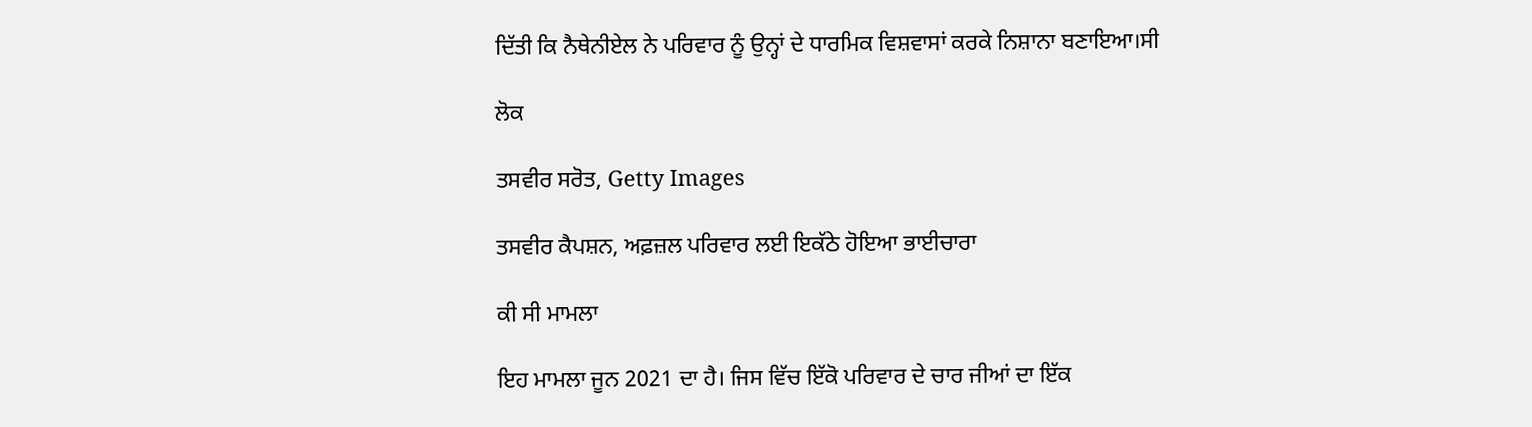ਦਿੱਤੀ ਕਿ ਨੈਥੇਨੀਏਲ ਨੇ ਪਰਿਵਾਰ ਨੂੰ ਉਨ੍ਹਾਂ ਦੇ ਧਾਰਮਿਕ ਵਿਸ਼ਵਾਸਾਂ ਕਰਕੇ ਨਿਸ਼ਾਨਾ ਬਣਾਇਆ।ਸੀ

ਲੋਕ

ਤਸਵੀਰ ਸਰੋਤ, Getty Images

ਤਸਵੀਰ ਕੈਪਸ਼ਨ, ਅਫ਼ਜ਼ਲ ਪਰਿਵਾਰ ਲਈ ਇਕੱਠੇ ਹੋਇਆ ਭਾਈਚਾਰਾ

ਕੀ ਸੀ ਮਾਮਲਾ

ਇਹ ਮਾਮਲਾ ਜੂਨ 2021 ਦਾ ਹੈ। ਜਿਸ ਵਿੱਚ ਇੱਕੋ ਪਰਿਵਾਰ ਦੇ ਚਾਰ ਜੀਆਂ ਦਾ ਇੱਕ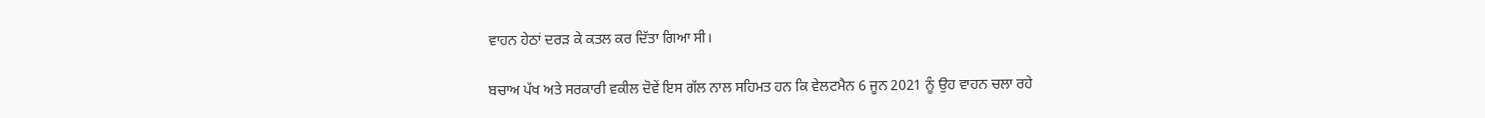ਵਾਹਨ ਹੇਠਾਂ ਦਰੜ ਕੇ ਕਤਲ ਕਰ ਦਿੱਤਾ ਗਿਆ ਸੀ।

ਬਚਾਅ ਪੱਖ ਅਤੇ ਸਰਕਾਰੀ ਵਕੀਲ ਦੋਵੇਂ ਇਸ ਗੱਲ ਨਾਲ ਸਹਿਮਤ ਹਨ ਕਿ ਵੇਲਟਮੈਨ 6 ਜੂਨ 2021 ਨੂੰ ਉਹ ਵਾਹਨ ਚਲਾ ਰਹੇ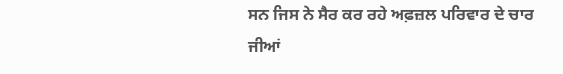ਸਨ ਜਿਸ ਨੇ ਸੈਰ ਕਰ ਰਹੇ ਅਫ਼ਜ਼ਲ ਪਰਿਵਾਰ ਦੇ ਚਾਰ ਜੀਆਂ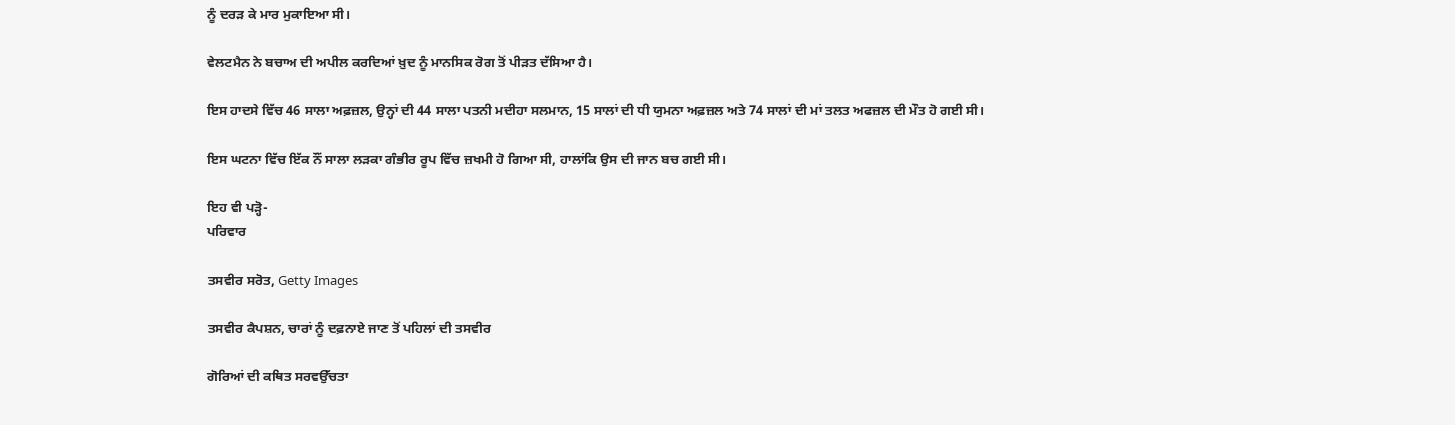ਨੂੰ ਦਰੜ ਕੇ ਮਾਰ ਮੁਕਾਇਆ ਸੀ।

ਵੇਲਟਮੈਨ ਨੇ ਬਚਾਅ ਦੀ ਅਪੀਲ ਕਰਦਿਆਂ ਖ਼ੁਦ ਨੂੰ ਮਾਨਸਿਕ ਰੋਗ ਤੋਂ ਪੀੜਤ ਦੱਸਿਆ ਹੈ।

ਇਸ ਹਾਦਸੇ ਵਿੱਚ 46 ਸਾਲਾ ਅਫ਼ਜ਼ਲ, ਉਨ੍ਹਾਂ ਦੀ 44 ਸਾਲਾ ਪਤਨੀ ਮਦੀਹਾ ਸਲਮਾਨ, 15 ਸਾਲਾਂ ਦੀ ਧੀ ਯੁਮਨਾ ਅਫ਼ਜ਼ਲ ਅਤੇ 74 ਸਾਲਾਂ ਦੀ ਮਾਂ ਤਲਤ ਅਫਜ਼ਲ ਦੀ ਮੌਤ ਹੋ ਗਈ ਸੀ।

ਇਸ ਘਟਨਾ ਵਿੱਚ ਇੱਕ ਨੌਂ ਸਾਲਾ ਲੜਕਾ ਗੰਭੀਰ ਰੂਪ ਵਿੱਚ ਜ਼ਖਮੀ ਹੋ ਗਿਆ ਸੀ, ਹਾਲਾਂਕਿ ਉਸ ਦੀ ਜਾਨ ਬਚ ਗਈ ਸੀ।

ਇਹ ਵੀ ਪੜ੍ਹੋ-
ਪਰਿਵਾਰ

ਤਸਵੀਰ ਸਰੋਤ, Getty Images

ਤਸਵੀਰ ਕੈਪਸ਼ਨ, ਚਾਰਾਂ ਨੂੰ ਦਫ਼ਨਾਏ ਜਾਣ ਤੋਂ ਪਹਿਲਾਂ ਦੀ ਤਸਵੀਰ

ਗੋਰਿਆਂ ਦੀ ਕਥਿਤ ਸਰਵਉੱਚਤਾ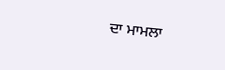ਦਾ ਮਾਮਲਾ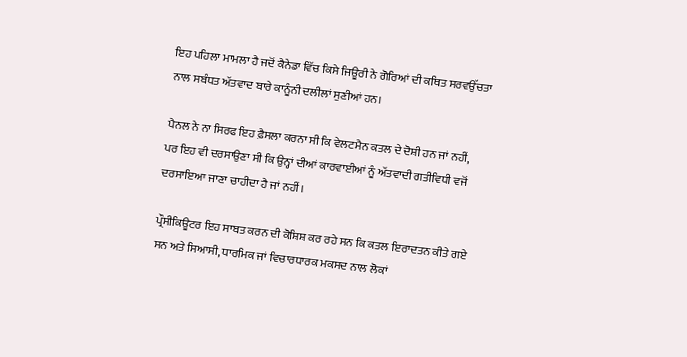ਇਹ ਪਹਿਲਾ ਮਾਮਲਾ ਹੈ ਜਦੋਂ ਕੈਨੇਡਾ ਵਿੱਚ ਕਿਸੇ ਜਿਊਰੀ ਨੇ ਗੋਰਿਆਂ ਦੀ ਕਥਿਤ ਸਰਵਉੱਚਤਾ ਨਾਲ ਸਬੰਧਤ ਅੱਤਵਾਦ ਬਾਰੇ ਕਾਨੂੰਨੀ ਦਲੀਲਾਂ ਸੁਣੀਆਂ ਹਨ।

ਪੈਨਲ ਨੇ ਨਾ ਸਿਰਫ ਇਹ ਫ਼ੈਸਲਾ ਕਰਨਾ ਸੀ ਕਿ ਵੇਲਟਮੈਨ ਕਤਲ ਦੇ ਦੋਸ਼ੀ ਹਨ ਜਾਂ ਨਹੀਂ, ਪਰ ਇਹ ਵੀ ਦਰਸਾਉਣਾ ਸੀ ਕਿ ਉਨ੍ਹਾਂ ਦੀਆਂ ਕਾਰਵਾਈਆਂ ਨੂੰ ਅੱਤਵਾਦੀ ਗਤੀਵਿਧੀ ਵਜੋਂ ਦਰਸਾਇਆ ਜਾਣਾ ਚਾਹੀਦਾ ਹੈ ਜਾਂ ਨਹੀਂ।

ਪ੍ਰੌਸੀਕਿਊਟਰ ਇਹ ਸਾਬਤ ਕਰਨ ਦੀ ਕੋਸ਼ਿਸ਼ ਕਰ ਰਹੇ ਸਨ ਕਿ ਕਤਲ ਇਰਾਦਤਨ ਕੀਤੇ ਗਏ ਸਨ ਅਤੇ ਸਿਆਸੀ, ਧਾਰਮਿਕ ਜਾਂ ਵਿਚਾਰਧਾਰਕ ਮਕਸਦ ਨਾਲ ਲੋਕਾਂ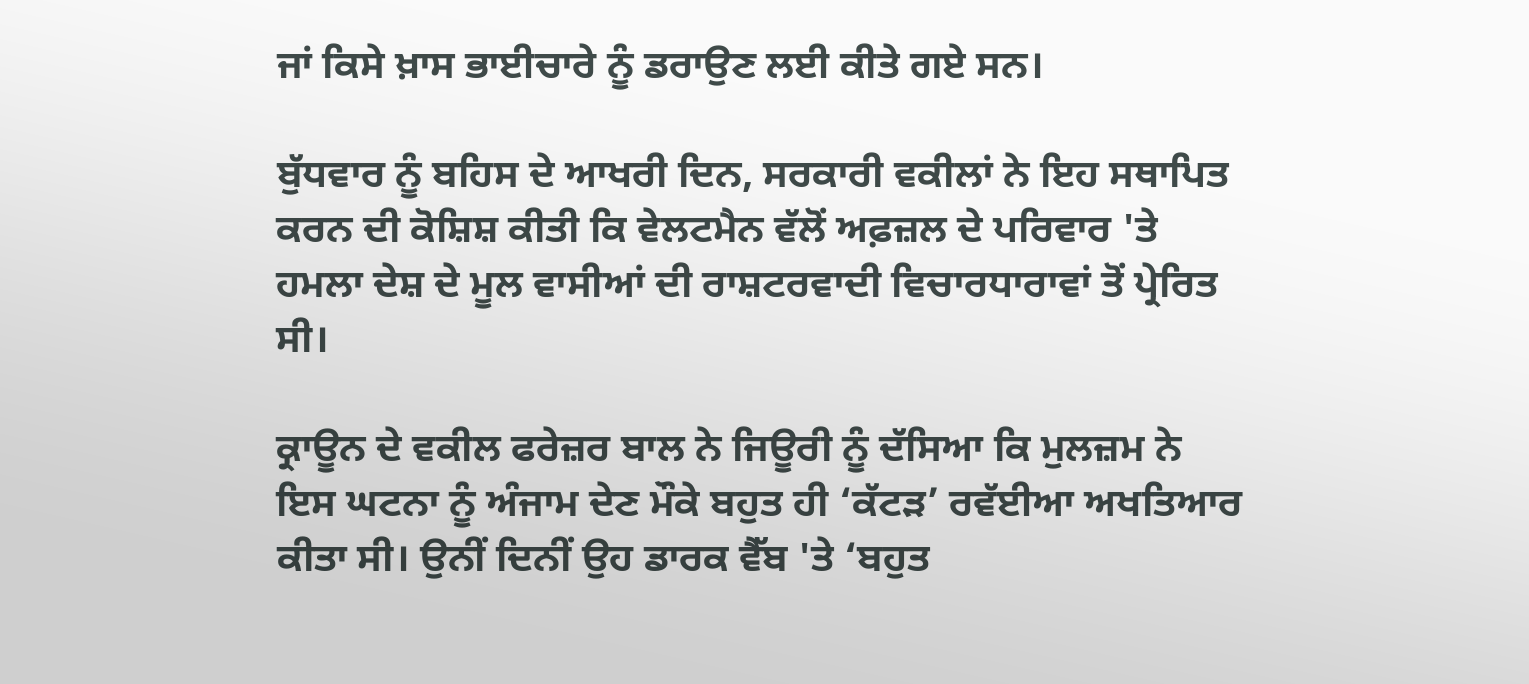ਜਾਂ ਕਿਸੇ ਖ਼ਾਸ ਭਾਈਚਾਰੇ ਨੂੰ ਡਰਾਉਣ ਲਈ ਕੀਤੇ ਗਏ ਸਨ।

ਬੁੱਧਵਾਰ ਨੂੰ ਬਹਿਸ ਦੇ ਆਖਰੀ ਦਿਨ, ਸਰਕਾਰੀ ਵਕੀਲਾਂ ਨੇ ਇਹ ਸਥਾਪਿਤ ਕਰਨ ਦੀ ਕੋਸ਼ਿਸ਼ ਕੀਤੀ ਕਿ ਵੇਲਟਮੈਨ ਵੱਲੋਂ ਅਫ਼ਜ਼ਲ ਦੇ ਪਰਿਵਾਰ 'ਤੇ ਹਮਲਾ ਦੇਸ਼ ਦੇ ਮੂਲ ਵਾਸੀਆਂ ਦੀ ਰਾਸ਼ਟਰਵਾਦੀ ਵਿਚਾਰਧਾਰਾਵਾਂ ਤੋਂ ਪ੍ਰੇਰਿਤ ਸੀ।

ਕ੍ਰਾਊਨ ਦੇ ਵਕੀਲ ਫਰੇਜ਼ਰ ਬਾਲ ਨੇ ਜਿਊਰੀ ਨੂੰ ਦੱਸਿਆ ਕਿ ਮੁਲਜ਼ਮ ਨੇ ਇਸ ਘਟਨਾ ਨੂੰ ਅੰਜਾਮ ਦੇਣ ਮੌਕੇ ਬਹੁਤ ਹੀ ‘ਕੱਟੜ’ ਰਵੱਈਆ ਅਖਤਿਆਰ ਕੀਤਾ ਸੀ। ਉਨੀਂ ਦਿਨੀਂ ਉਹ ਡਾਰਕ ਵੈੱਬ 'ਤੇ ‘ਬਹੁਤ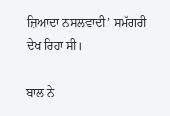ਜ਼ਿਆਦਾ ਨਸਲਵਾਦੀ’ ਸਮੱਗਰੀ ਦੇਖ ਰਿਹਾ ਸੀ।

ਬਾਲ ਨੇ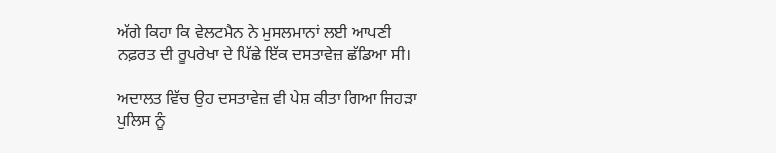ਅੱਗੇ ਕਿਹਾ ਕਿ ਵੇਲਟਮੈਨ ਨੇ ਮੁਸਲਮਾਨਾਂ ਲਈ ਆਪਣੀ ਨਫ਼ਰਤ ਦੀ ਰੂਪਰੇਖਾ ਦੇ ਪਿੱਛੇ ਇੱਕ ਦਸਤਾਵੇਜ਼ ਛੱਡਿਆ ਸੀ।

ਅਦਾਲਤ ਵਿੱਚ ਉਹ ਦਸਤਾਵੇਜ਼ ਵੀ ਪੇਸ਼ ਕੀਤਾ ਗਿਆ ਜਿਹੜਾ ਪੁਲਿਸ ਨੂੰ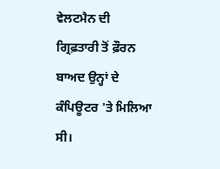ਵੇਲਟਮੈਨ ਦੀ ਗ੍ਰਿਫ਼ਤਾਰੀ ਤੋਂ ਫ਼ੌਰਨ ਬਾਅਦ ਉਨ੍ਹਾਂ ਦੇ ਕੰਪਿਊਟਰ 'ਤੇ ਮਿਲਿਆ ਸੀ।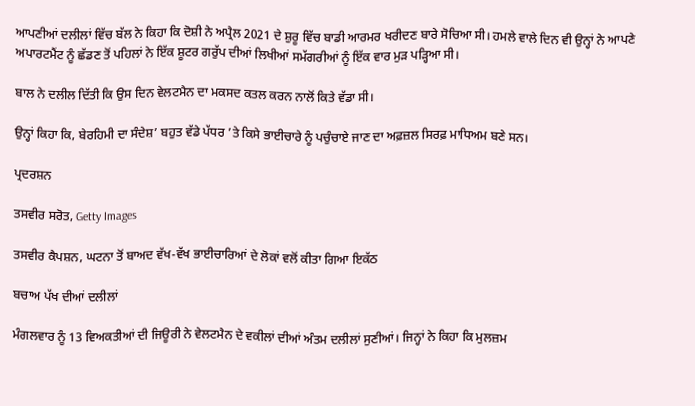ਆਪਣੀਆਂ ਦਲੀਲਾਂ ਵਿੱਚ ਬੱਲ ਨੇ ਕਿਹਾ ਕਿ ਦੋਸ਼ੀ ਨੇ ਅਪ੍ਰੈਲ 2021 ਦੇ ਸ਼ੁਰੂ ਵਿੱਚ ਬਾਡੀ ਆਰਮਰ ਖਰੀਦਣ ਬਾਰੇ ਸੋਚਿਆ ਸੀ। ਹਮਲੇ ਵਾਲੇ ਦਿਨ ਵੀ ਉਨ੍ਹਾਂ ਨੇ ਆਪਣੇ ਅਪਾਰਟਮੈਂਟ ਨੂੰ ਛੱਡਣ ਤੋਂ ਪਹਿਲਾਂ ਨੇ ਇੱਕ ਸ਼ੂਟਰ ਗਰੁੱਪ ਦੀਆਂ ਲਿਖੀਆਂ ਸਮੱਗਰੀਆਂ ਨੂੰ ਇੱਕ ਵਾਰ ਮੁੜ ਪੜ੍ਹਿਆ ਸੀ।

ਬਾਲ ਨੇ ਦਲੀਲ ਦਿੱਤੀ ਕਿ ਉਸ ਦਿਨ ਵੇਲਟਮੈਨ ਦਾ ਮਕਸਦ ਕਤਲ ਕਰਨ ਨਾਲੋਂ ਕਿਤੇ ਵੱਡਾ ਸੀ।

ਉਨ੍ਹਾਂ ਕਿਹਾ ਕਿ, ਬੇਰਹਿਮੀ ਦਾ ਸੰਦੇਸ਼’ ਬਹੁਤ ਵੱਡੇ ਪੱਧਰ ’ਤੇ ਕਿਸੇ ਭਾਈਚਾਰੇ ਨੂੰ ਪਚੁੰਚਾਏ ਜਾਣ ਦਾ ਅਫ਼ਜ਼ਲ ਸਿਰਫ਼ ਮਾਧਿਅਮ ਬਣੇ ਸਨ।

ਪ੍ਰਦਰਸ਼ਨ

ਤਸਵੀਰ ਸਰੋਤ, Getty Images

ਤਸਵੀਰ ਕੈਪਸ਼ਨ, ਘਟਨਾ ਤੋਂ ਬਾਅਦ ਵੱਖ-ਵੱਖ ਭਾਈਚਾਰਿਆਂ ਦੇ ਲੋਕਾਂ ਵਲੋਂ ਕੀਤਾ ਗਿਆ ਇਕੱਠ

ਬਚਾਅ ਪੱਖ ਦੀਆਂ ਦਲੀਲਾਂ

ਮੰਗਲਵਾਰ ਨੂੰ 13 ਵਿਅਕਤੀਆਂ ਦੀ ਜਿਊਰੀ ਨੇ ਵੇਲਟਮੈਨ ਦੇ ਵਕੀਲਾਂ ਦੀਆਂ ਅੰਤਮ ਦਲੀਲਾਂ ਸੁਣੀਆਂ। ਜਿਨ੍ਹਾਂ ਨੇ ਕਿਹਾ ਕਿ ਮੁਲਜ਼ਮ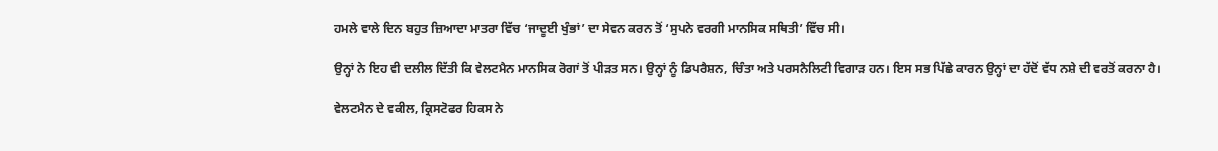ਹਮਲੇ ਵਾਲੇ ਦਿਨ ਬਹੁਤ ਜ਼ਿਆਦਾ ਮਾਤਰਾ ਵਿੱਚ ‘ਜਾਦੂਈ ਖੁੰਭਾਂ’ ਦਾ ਸੇਵਨ ਕਰਨ ਤੋਂ ‘ਸੁਪਨੇ ਵਰਗੀ ਮਾਨਸਿਕ ਸਥਿਤੀ’ ਵਿੱਚ ਸੀ।

ਉਨ੍ਹਾਂ ਨੇ ਇਹ ਵੀ ਦਲੀਲ ਦਿੱਤੀ ਕਿ ਵੇਲਟਮੈਨ ਮਾਨਸਿਕ ਰੋਗਾਂ ਤੋਂ ਪੀੜਤ ਸਨ। ਉਨ੍ਹਾਂ ਨੂੰ ਡਿਪਰੈਸ਼ਨ, ਚਿੰਤਾ ਅਤੇ ਪਰਸਨੈਲਿਟੀ ਵਿਗਾੜ ਹਨ। ਇਸ ਸਭ ਪਿੱਛੇ ਕਾਰਨ ਉਨ੍ਹਾਂ ਦਾ ਹੱਦੋਂ ਵੱਧ ਨਸ਼ੇ ਦੀ ਵਰਤੋਂ ਕਰਨਾ ਹੈ।

ਵੇਲਟਮੈਨ ਦੇ ਵਕੀਲ, ਕ੍ਰਿਸਟੋਫਰ ਹਿਕਸ ਨੇ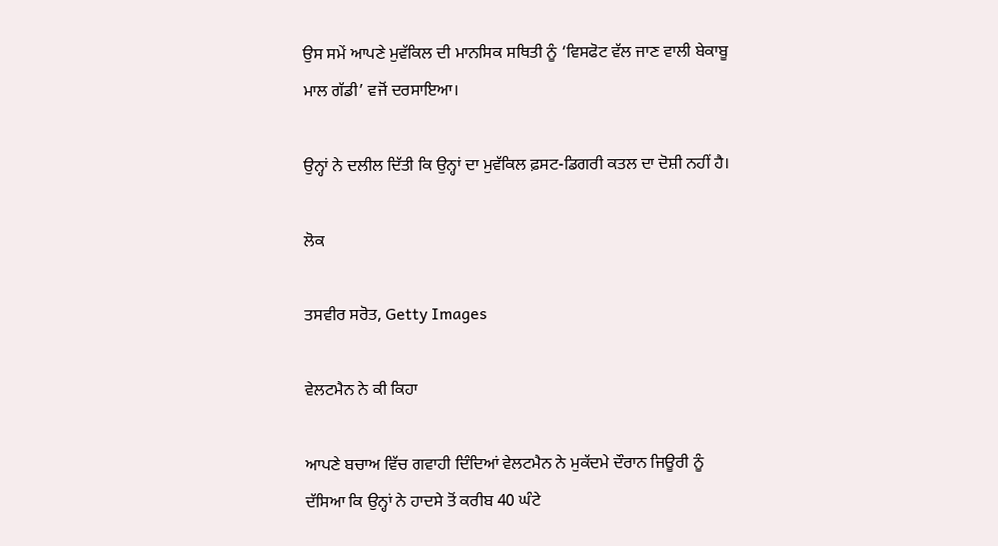ਉਸ ਸਮੇਂ ਆਪਣੇ ਮੁਵੱਕਿਲ ਦੀ ਮਾਨਸਿਕ ਸਥਿਤੀ ਨੂੰ ‘ਵਿਸਫੋਟ ਵੱਲ ਜਾਣ ਵਾਲੀ ਬੇਕਾਬੂ ਮਾਲ ਗੱਡੀ’ ਵਜੋਂ ਦਰਸਾਇਆ।

ਉਨ੍ਹਾਂ ਨੇ ਦਲੀਲ ਦਿੱਤੀ ਕਿ ਉਨ੍ਹਾਂ ਦਾ ਮੁਵੱਕਿਲ ਫ਼ਸਟ-ਡਿਗਰੀ ਕਤਲ ਦਾ ਦੋਸ਼ੀ ਨਹੀਂ ਹੈ।

ਲੋਕ

ਤਸਵੀਰ ਸਰੋਤ, Getty Images

ਵੇਲਟਮੈਨ ਨੇ ਕੀ ਕਿਹਾ

ਆਪਣੇ ਬਚਾਅ ਵਿੱਚ ਗਵਾਹੀ ਦਿੰਦਿਆਂ ਵੇਲਟਮੈਨ ਨੇ ਮੁਕੱਦਮੇ ਦੌਰਾਨ ਜਿਊਰੀ ਨੂੰ ਦੱਸਿਆ ਕਿ ਉਨ੍ਹਾਂ ਨੇ ਹਾਦਸੇ ਤੋਂ ਕਰੀਬ 40 ਘੰਟੇ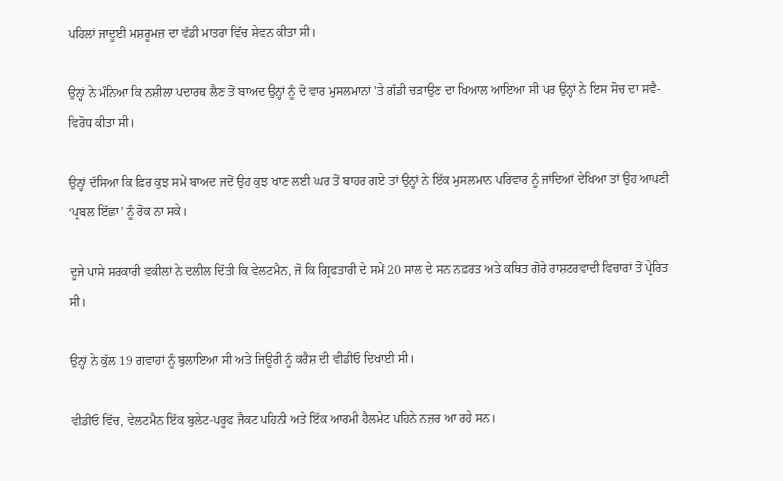ਪਹਿਲਾਂ ਜਾਦੂਈ ਮਸ਼ਰੂਮਜ਼ ਦਾ ਵੱਡੀ ਮਾਤਰਾ ਵਿੱਚ ਸੇਵਨ ਕੀਤਾ ਸੀ।

ਉਨ੍ਹਾਂ ਨੇ ਮੰਨਿਆ ਕਿ ਨਸ਼ੀਲਾ ਪਦਾਰਥ ਲੈਣ ਤੋਂ ਬਾਅਦ ਉਨ੍ਹਾਂ ਨੂੰ ਦੋ ਵਾਰ ਮੁਸਲਮਾਨਾਂ 'ਤੇ ਗੱਡੀ ਚੜਾਉਣ ਦਾ ਖਿਆਲ ਆਇਆ ਸੀ ਪਰ ਉਨ੍ਹਾਂ ਨੇ ਇਸ ਸੋਚ ਦਾ ਸਵੈ-ਵਿਰੋਧ ਕੀਤਾ ਸੀ।

ਉਨ੍ਹਾਂ ਦੱਸਿਆ ਕਿ ਫ਼ਿਰ ਕੁਝ ਸਮੇਂ ਬਾਅਦ ਜਦੋਂ ਉਹ ਕੁਝ ਖਾਣ ਲਈ ਘਰ ਤੋਂ ਬਾਹਰ ਗਏ ਤਾਂ ਉਨ੍ਹਾਂ ਨੇ ਇੱਕ ਮੁਸਲਮਾਨ ਪਰਿਵਾਰ ਨੂੰ ਜਾਂਦਿਆਂ ਦੇਖਿਆ ਤਾਂ ਉਹ ਆਪਣੀ ‘ਪ੍ਰਬਲ ਇੱਛਾ’ ਨੂੰ ਰੋਕ ਨਾ ਸਕੇ।

ਦੂਜੇ ਪਾਸੇ ਸਰਕਾਰੀ ਵਕੀਲਾਂ ਨੇ ਦਲੀਲ ਦਿੱਤੀ ਕਿ ਵੇਲਟਮੈਨ, ਜੋ ਕਿ ਗ੍ਰਿਫਤਾਰੀ ਦੇ ਸਮੇਂ 20 ਸਾਲ ਦੇ ਸਨ ਨਫ਼ਰਤ ਅਤੇ ਕਥਿਤ ਗੋਰੇ ਰਾਸ਼ਟਰਵਾਦੀ ਵਿਚਾਰਾਂ ਤੋਂ ਪ੍ਰੇਰਿਤ ਸੀ।

ਉਨ੍ਹਾਂ ਨੇ ਕੁੱਲ 19 ਗਵਾਹਾਂ ਨੂੰ ਬੁਲਾਇਆ ਸੀ ਅਤੇ ਜਿਊਰੀ ਨੂੰ ਕਰੈਸ਼ ਦੀ ਵੀਡੀਓ ਦਿਖਾਈ ਸੀ।

ਵੀਡੀਓ ਵਿੱਚ, ਵੇਲਟਮੈਨ ਇੱਕ ਬੁਲੇਟ-ਪਰੂਫ ਜੈਕਟ ਪਹਿਨੀ ਅਤੇ ਇੱਕ ਆਰਮੀ ਹੈਲਮੇਟ ਪਹਿਨੇ ਨਜ਼ਰ ਆ ਰਹੇ ਸਨ।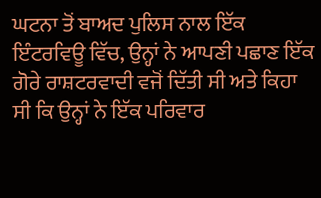ਘਟਨਾ ਤੋਂ ਬਾਅਦ ਪੁਲਿਸ ਨਾਲ ਇੱਕ ਇੰਟਰਵਿਊ ਵਿੱਚ, ਉਨ੍ਹਾਂ ਨੇ ਆਪਣੀ ਪਛਾਣ ਇੱਕ ਗੋਰੇ ਰਾਸ਼ਟਰਵਾਦੀ ਵਜੋਂ ਦਿੱਤੀ ਸੀ ਅਤੇ ਕਿਹਾ ਸੀ ਕਿ ਉਨ੍ਹਾਂ ਨੇ ਇੱਕ ਪਰਿਵਾਰ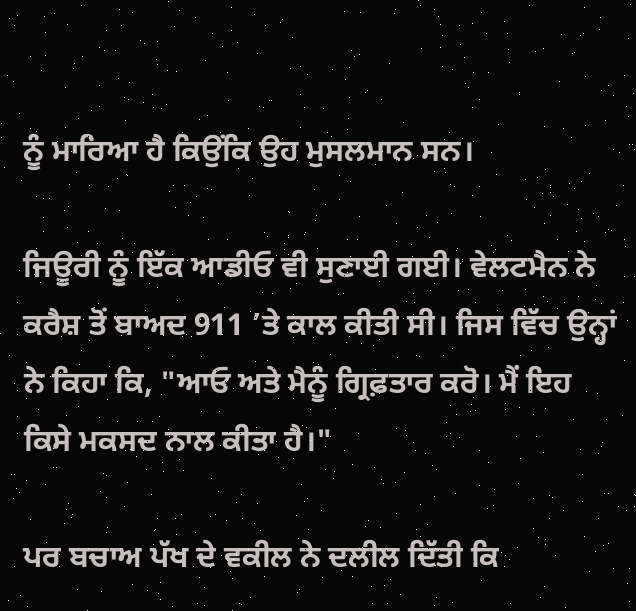ਨੂੰ ਮਾਰਿਆ ਹੈ ਕਿਉਂਕਿ ਉਹ ਮੁਸਲਮਾਨ ਸਨ।

ਜਿਊਰੀ ਨੂੰ ਇੱਕ ਆਡੀਓ ਵੀ ਸੁਣਾਈ ਗਈ। ਵੇਲਟਮੈਨ ਨੇ ਕਰੈਸ਼ ਤੋਂ ਬਾਅਦ 911 ’ਤੇ ਕਾਲ ਕੀਤੀ ਸੀ। ਜਿਸ ਵਿੱਚ ਉਨ੍ਹਾਂ ਨੇ ਕਿਹਾ ਕਿ, "ਆਓ ਅਤੇ ਮੈਨੂੰ ਗ੍ਰਿਫ਼ਤਾਰ ਕਰੋ। ਮੈਂ ਇਹ ਕਿਸੇ ਮਕਸਦ ਨਾਲ ਕੀਤਾ ਹੈ।"

ਪਰ ਬਚਾਅ ਪੱਖ ਦੇ ਵਕੀਲ ਨੇ ਦਲੀਲ ਦਿੱਤੀ ਕਿ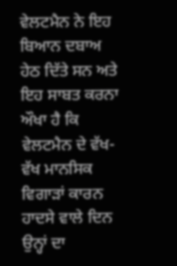ਵੇਲਟਮੈਨ ਨੇ ਇਹ ਬਿਆਨ ਦਬਾਅ ਹੇਠ ਦਿੱਤੇ ਸਨ ਅਤੇ ਇਹ ਸਾਬਤ ਕਰਨਾ ਔਖਾ ਹੈ ਕਿ ਵੇਲਟਮੈਨ ਦੇ ਵੱਖ-ਵੱਖ ਮਾਨਸਿਕ ਵਿਗਾੜਾਂ ਕਾਰਨ ਹਾਦਸੇ ਵਾਲੇ ਦਿਨ ਉਨ੍ਹਾਂ ਦਾ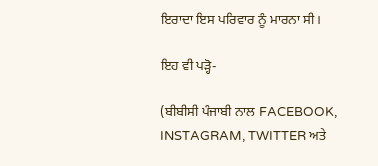ਇਰਾਦਾ ਇਸ ਪਰਿਵਾਰ ਨੂੰ ਮਾਰਨਾ ਸੀ।

ਇਹ ਵੀ ਪੜ੍ਹੋ-

(ਬੀਬੀਸੀ ਪੰਜਾਬੀ ਨਾਲ FACEBOOK, INSTAGRAM, TWITTER ਅਤੇ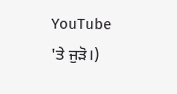YouTube 'ਤੇ ਜੁੜੋ।)